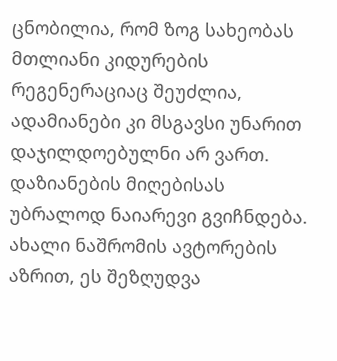ცნობილია, რომ ზოგ სახეობას მთლიანი კიდურების რეგენერაციაც შეუძლია, ადამიანები კი მსგავსი უნარით დაჯილდოებულნი არ ვართ. დაზიანების მიღებისას უბრალოდ ნაიარევი გვიჩნდება. ახალი ნაშრომის ავტორების აზრით, ეს შეზღუდვა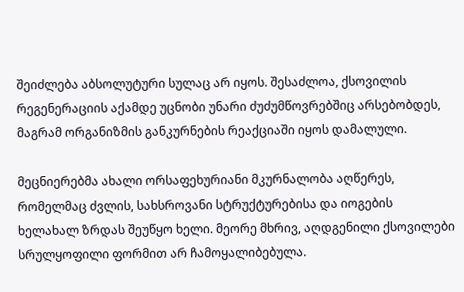შეიძლება აბსოლუტური სულაც არ იყოს. შესაძლოა, ქსოვილის რეგენერაციის აქამდე უცნობი უნარი ძუძუმწოვრებშიც არსებობდეს, მაგრამ ორგანიზმის განკურნების რეაქციაში იყოს დამალული.

მეცნიერებმა ახალი ორსაფეხურიანი მკურნალობა აღწერეს, რომელმაც ძვლის, სახსროვანი სტრუქტურებისა და იოგების ხელახალ ზრდას შეუწყო ხელი. მეორე მხრივ, აღდგენილი ქსოვილები სრულყოფილი ფორმით არ ჩამოყალიბებულა.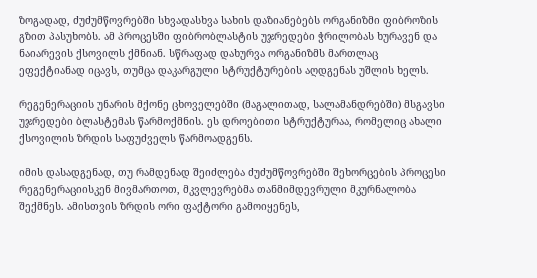ზოგადად, ძუძუმწოვრებში სხვადასხვა სახის დაზიანებებს ორგანიზმი ფიბროზის გზით პასუხობს. ამ პროცესში ფიბრობლასტის უჯრედები ჭრილობას ხურავენ და ნაიარევის ქსოვილს ქმნიან. სწრაფად დახურვა ორგანიზმს მართლაც ეფექტიანად იცავს, თუმცა დაკარგული სტრუქტურების აღდგენას უშლის ხელს.

რეგენერაციის უნარის მქონე ცხოველებში (მაგალითად, სალამანდრებში) მსგავსი უჯრედები ბლასტემას წარმოქმნის. ეს დროებითი სტრუქტურაა, რომელიც ახალი ქსოვილის ზრდის საფუძველს წარმოადგენს.

იმის დასადგენად, თუ რამდენად შეიძლება ძუძუმწოვრებში შეხორცების პროცესი რეგენერაციისკენ მივმართოთ, მკვლევრებმა თანმიმდევრული მკურნალობა შექმნეს. ამისთვის ზრდის ორი ფაქტორი გამოიყენეს,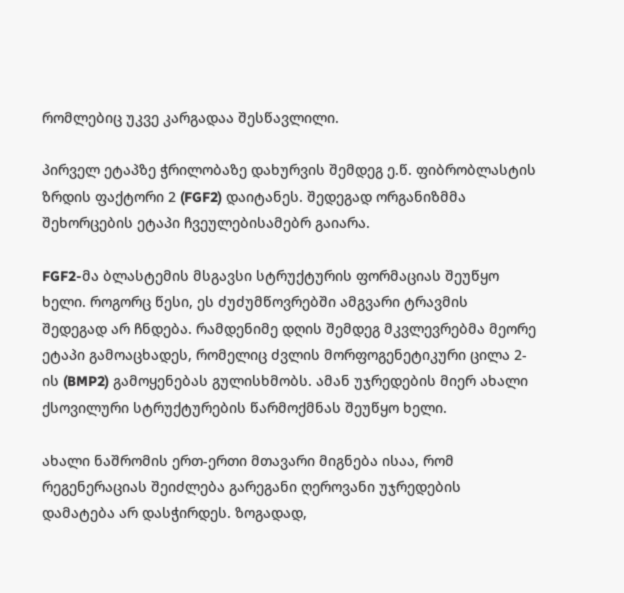რომლებიც უკვე კარგადაა შესწავლილი.

პირველ ეტაპზე ჭრილობაზე დახურვის შემდეგ ე.წ. ფიბრობლასტის ზრდის ფაქტორი 2 (FGF2) დაიტანეს. შედეგად ორგანიზმმა შეხორცების ეტაპი ჩვეულებისამებრ გაიარა.

FGF2-მა ბლასტემის მსგავსი სტრუქტურის ფორმაციას შეუწყო ხელი. როგორც წესი, ეს ძუძუმწოვრებში ამგვარი ტრავმის შედეგად არ ჩნდება. რამდენიმე დღის შემდეგ მკვლევრებმა მეორე ეტაპი გამოაცხადეს, რომელიც ძვლის მორფოგენეტიკური ცილა 2-ის (BMP2) გამოყენებას გულისხმობს. ამან უჯრედების მიერ ახალი ქსოვილური სტრუქტურების წარმოქმნას შეუწყო ხელი.

ახალი ნაშრომის ერთ-ერთი მთავარი მიგნება ისაა, რომ რეგენერაციას შეიძლება გარეგანი ღეროვანი უჯრედების დამატება არ დასჭირდეს. ზოგადად,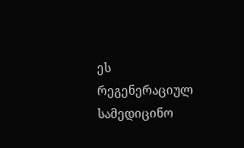ეს რეგენერაციულ სამედიცინო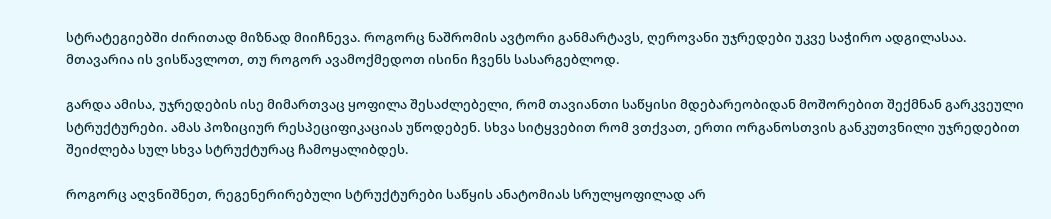სტრატეგიებში ძირითად მიზნად მიიჩნევა. როგორც ნაშრომის ავტორი განმარტავს, ღეროვანი უჯრედები უკვე საჭირო ადგილასაა. მთავარია ის ვისწავლოთ, თუ როგორ ავამოქმედოთ ისინი ჩვენს სასარგებლოდ.

გარდა ამისა, უჯრედების ისე მიმართვაც ყოფილა შესაძლებელი, რომ თავიანთი საწყისი მდებარეობიდან მოშორებით შექმნან გარკვეული სტრუქტურები. ამას პოზიციურ რესპეციფიკაციას უწოდებენ. სხვა სიტყვებით რომ ვთქვათ, ერთი ორგანოსთვის განკუთვნილი უჯრედებით შეიძლება სულ სხვა სტრუქტურაც ჩამოყალიბდეს.

როგორც აღვნიშნეთ, რეგენერირებული სტრუქტურები საწყის ანატომიას სრულყოფილად არ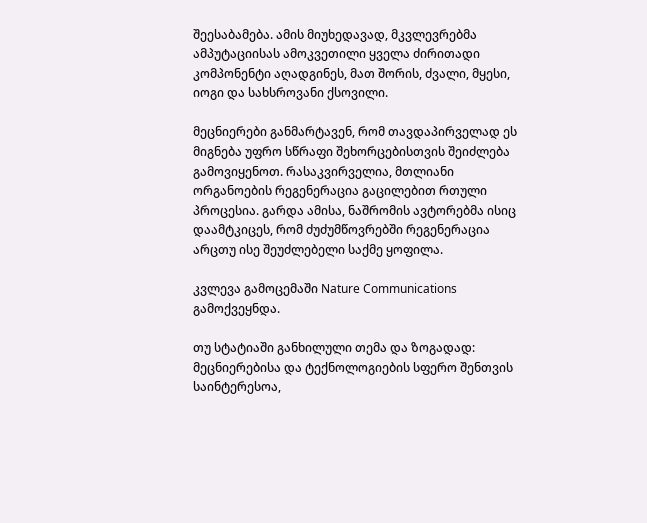შეესაბამება. ამის მიუხედავად, მკვლევრებმა ამპუტაციისას ამოკვეთილი ყველა ძირითადი კომპონენტი აღადგინეს, მათ შორის, ძვალი, მყესი, იოგი და სახსროვანი ქსოვილი.

მეცნიერები განმარტავენ, რომ თავდაპირველად ეს მიგნება უფრო სწრაფი შეხორცებისთვის შეიძლება გამოვიყენოთ. რასაკვირველია, მთლიანი ორგანოების რეგენერაცია გაცილებით რთული პროცესია. გარდა ამისა, ნაშრომის ავტორებმა ისიც დაამტკიცეს, რომ ძუძუმწოვრებში რეგენერაცია არცთუ ისე შეუძლებელი საქმე ყოფილა.

კვლევა გამოცემაში Nature Communications გამოქვეყნდა.

თუ სტატიაში განხილული თემა და ზოგადად: მეცნიერებისა და ტექნოლოგიების სფერო შენთვის საინტერესოა,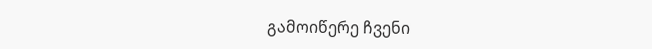გამოიწერე ჩვენი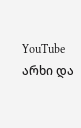YouTube არხი და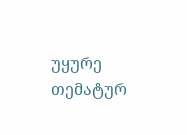უყურე თემატურ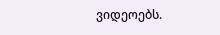ვიდეოებს.